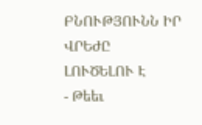ԲՆՈՒԹՅՈՒՆՆ ԻՐ ՎՐԵԺԸ ԼՈՒԾԵԼՈՒ Է
- Թեեւ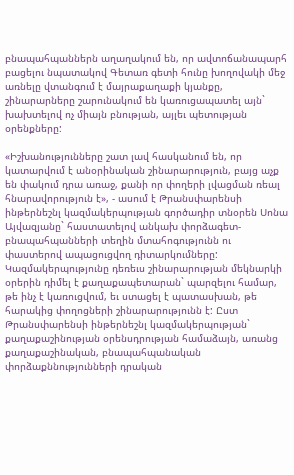բնապահպաններն աղաղակում են, որ ավտոճանապարհ բացելու նպատակով Գետառ գետի հունը խողովակի մեջ առնելը վտանգում է մայրաքաղաքի կյանքը, շինարարները շարունակում են կառուցապատել այն` խախտելով ոչ միայն բնության, այլեւ պետության օրենքները:

«Իշխանությունները շատ լավ հասկանում են, որ կատարվում է անօրինական շինարարություն, բայց աչք են փակում դրա առաջ, քանի որ փողերի լվացման ռեալ հնարավորություն է», - ասում է Թրանսփարենսի ինթերնեշնլ կազմակերպության գործադիր տնօրեն Սոնա Այվազյանը` հաստատելով անկախ փորձագետ-բնապահպանների տեղին մտահոգությունն ու փաստերով ապացուցվող դիտարկումները: Կազմակերպությունը դեռեւս շինարարության մեկնարկի օրերին դիմել է քաղաքապետարան` պարզելու համար, թե ինչ է կառուցվում, եւ ստացել է պատասխան, թե հարակից փողոցների շինարարությունն է: Ըստ Թրանսփարենսի ինթերնեշնլ կազմակերպության` քաղաքաշինության օրենսդրության համաձայն, առանց քաղաքաշինական, բնապահպանական փորձաքննությունների դրական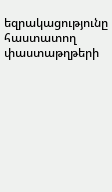եզրակացությունը հաստատող փաստաթղթերի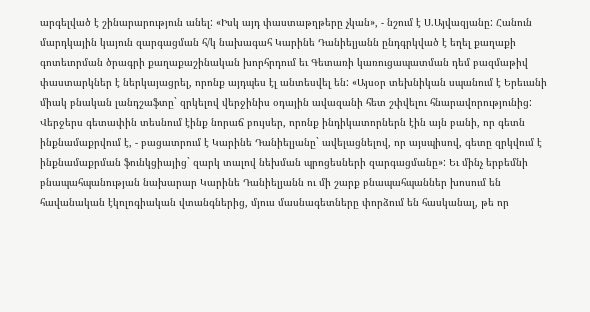արգելված է շինարարություն անել: «Իսկ այդ փաստաթղթերը չկան», - նշում է Ս.Այվազյանը: Հանուն մարդկային կայուն զարգացման հ/կ նախագահ Կարինե Դանիելյանն ընդգրկված է եղել քաղաքի գոտեւորման ծրագրի քաղաքաշինական խորհրդում եւ Գետառի կառուցապատման դեմ բազմաթիվ փաստարկներ է ներկայացրել, որոնք այդպես էլ անտեսվել են: «Այսօր տեխնիկան սպանում է Երեւանի միակ բնական լանդշաֆտը` զրկելով վերջինիս օդային ավազանի հետ շփվելու հնարավորությունից: Վերջերս գետափին տեսնում էինք նորաճ բույսեր, որոնք ինդիկատորներն էին այն բանի, որ գետն ինքնամաքրվում է, - բացատրում է Կարինե Դանիելյանը` ավելացնելով, որ այսպիսով, գետը զրկվում է ինքնամաքրման ֆունկցիայից` զարկ տալով նեխման պրոցեսների զարգացմանը»: Եւ մինչ երբեմնի բնապահպանության նախարար Կարինե Դանիելյանն ու մի շարք բնապահպաններ խոսում են հավանական էկոլոգիական վտանգներից, մյուս մասնագետները փորձում են հասկանալ, թե որ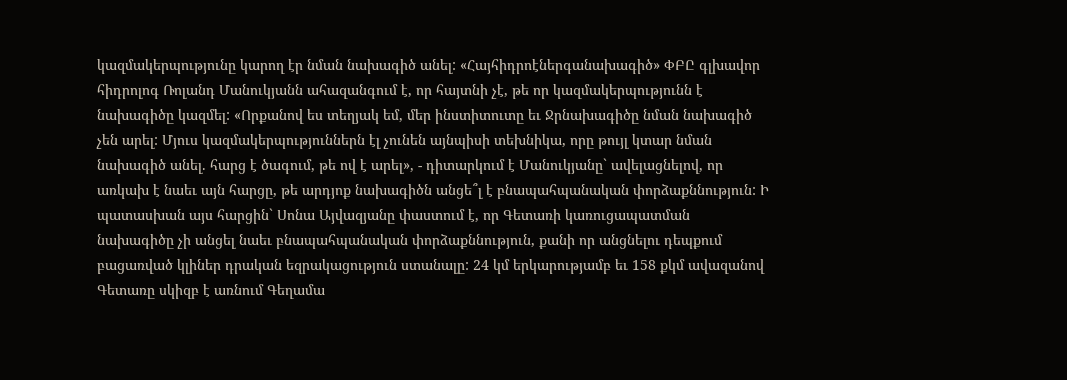կազմակերպությունը կարող էր նման նախագիծ անել: «Հայհիդրոէներգանախագիծ» ՓԲԸ գլխավոր հիդրոլոգ Ռոլանդ Մանուկյանն ահազանգում է, որ հայտնի չէ, թե որ կազմակերպությունն է նախագիծը կազմել: «Որքանով ես տեղյակ եմ, մեր ինստիտուտը եւ Ջրնախագիծը նման նախագիծ չեն արել: Մյուս կազմակերպություններն էլ չունեն այնպիսի տեխնիկա, որը թույլ կտար նման նախագիծ անել. հարց է ծագում, թե ով է արել», - դիտարկում է Մանուկյանը` ավելացնելով, որ առկախ է նաեւ այն հարցը, թե արդյոք նախագիծն անցե՞լ է բնապահպանական փորձաքննություն: Ի պատասխան այս հարցին` Սոնա Այվազյանը փաստում է, որ Գետառի կառուցապատման նախագիծը չի անցել նաեւ բնապահպանական փորձաքննություն, քանի որ անցնելու դեպքում բացառված կլիներ դրական եզրակացություն ստանալը: 24 կմ երկարությամբ եւ 158 քկմ ավազանով Գետառը սկիզբ է առնում Գեղամա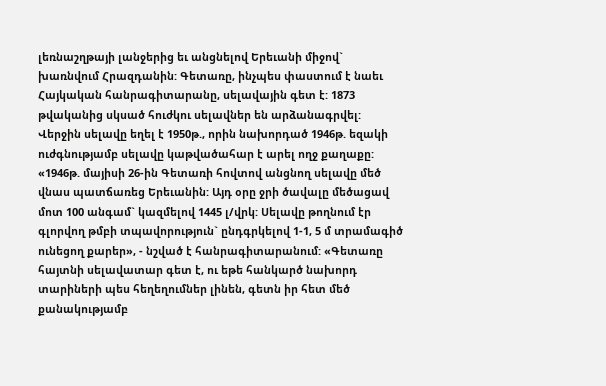լեռնաշղթայի լանջերից եւ անցնելով Երեւանի միջով` խառնվում Հրազդանին: Գետառը, ինչպես փաստում է նաեւ Հայկական հանրագիտարանը, սելավային գետ է: 1873 թվականից սկսած հուժկու սելավներ են արձանագրվել: Վերջին սելավը եղել է 1950թ., որին նախորդած 1946թ. եզակի ուժգնությամբ սելավը կաթվածահար է արել ողջ քաղաքը: «1946թ. մայիսի 26-ին Գետառի հովտով անցնող սելավը մեծ վնաս պատճառեց Երեւանին: Այդ օրը ջրի ծավալը մեծացավ մոտ 100 անգամ` կազմելով 1445 լ/վրկ: Սելավը թողնում էր գլորվող թմբի տպավորություն` ընդգրկելով 1-1, 5 մ տրամագիծ ունեցող քարեր», - նշված է հանրագիտարանում: «Գետառը հայտնի սելավատար գետ է, ու եթե հանկարծ նախորդ տարիների պես հեղեղումներ լինեն, գետն իր հետ մեծ քանակությամբ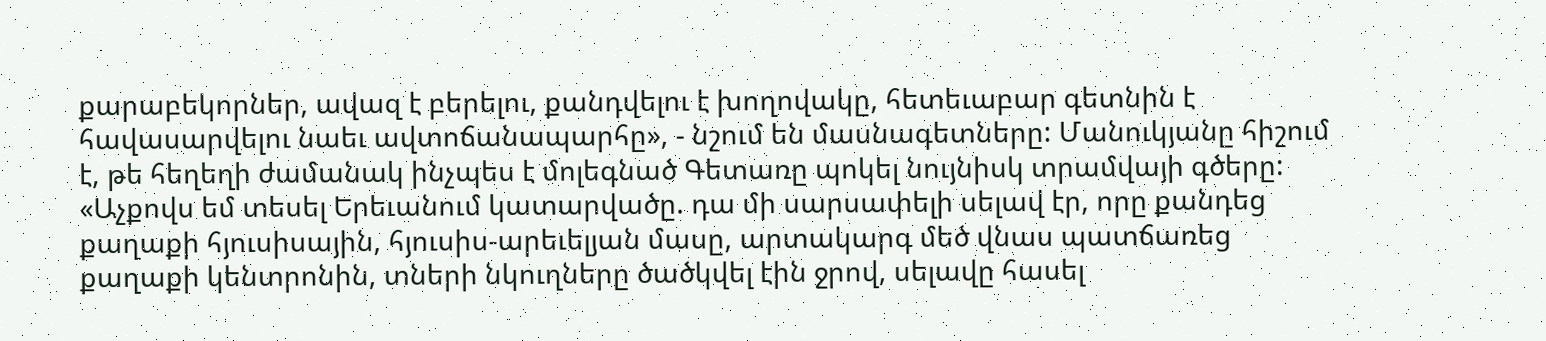քարաբեկորներ, ավազ է բերելու, քանդվելու է խողովակը, հետեւաբար գետնին է հավասարվելու նաեւ ավտոճանապարհը», - նշում են մասնագետները: Մանուկյանը հիշում է, թե հեղեղի ժամանակ ինչպես է մոլեգնած Գետառը պոկել նույնիսկ տրամվայի գծերը: «Աչքովս եմ տեսել Երեւանում կատարվածը. դա մի սարսափելի սելավ էր, որը քանդեց քաղաքի հյուսիսային, հյուսիս-արեւելյան մասը, արտակարգ մեծ վնաս պատճառեց քաղաքի կենտրոնին, տների նկուղները ծածկվել էին ջրով, սելավը հասել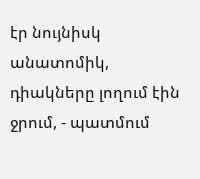էր նույնիսկ անատոմիկ, դիակները լողում էին ջրում, - պատմում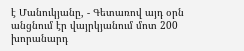է Մանուկյանը, - Գետառով այդ օրն անցնում էր վայրկյանում մոտ 200 խորանարդ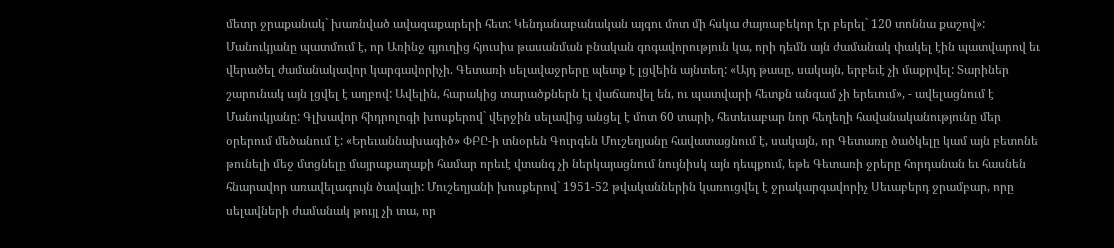մետր ջրաքանակ` խառնված ավազաքարերի հետ: Կենդանաբանական այգու մոտ մի հսկա ժայռաբեկոր էր բերել` 120 տոննա քաշով»: Մանուկյանը պատմում է, որ Առինջ գյուղից հյուսիս թասանման բնական գոգավորություն կա, որի դեմն այն ժամանակ փակել էին պատվարով եւ վերածել ժամանակավոր կարգավորիչի. Գետառի սելավաջրերը պետք է լցվեին այնտեղ: «Այդ թասը, սակայն, երբեւէ չի մաքրվել: Տարիներ շարունակ այն լցվել է աղբով: Ավելին, հարակից տարածքներն էլ վաճառվել են, ու պատվարի հետքն անգամ չի երեւում», - ավելացնում է Մանուկյանը: Գլխավոր հիդրոլոգի խոսքերով` վերջին սելավից անցել է մոտ 60 տարի, հետեւաբար նոր հեղեղի հավանականությունը մեր օրերում մեծանում է: «Երեւաննախագիծ» ՓԲԸ-ի տնօրեն Գուրգեն Մուշեղյանը հավատացնում է, սակայն, որ Գետառը ծածկելը կամ այն բետոնե թունելի մեջ մտցնելը մայրաքաղաքի համար որեւէ վտանգ չի ներկայացնում նույնիսկ այն դեպքում, եթե Գետառի ջրերը հորդանան եւ հասնեն հնարավոր առավելագույն ծավալի: Մուշեղյանի խոսքերով` 1951-52 թվականներին կառուցվել է ջրակարգավորիչ Սեւաբերդ ջրամբար, որը սելավների ժամանակ թույլ չի տա, որ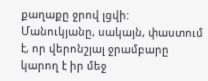քաղաքը ջրով լցվի: Մանուկյանը, սակայն, փաստում է, որ վերոնշյալ ջրամբարը կարող է իր մեջ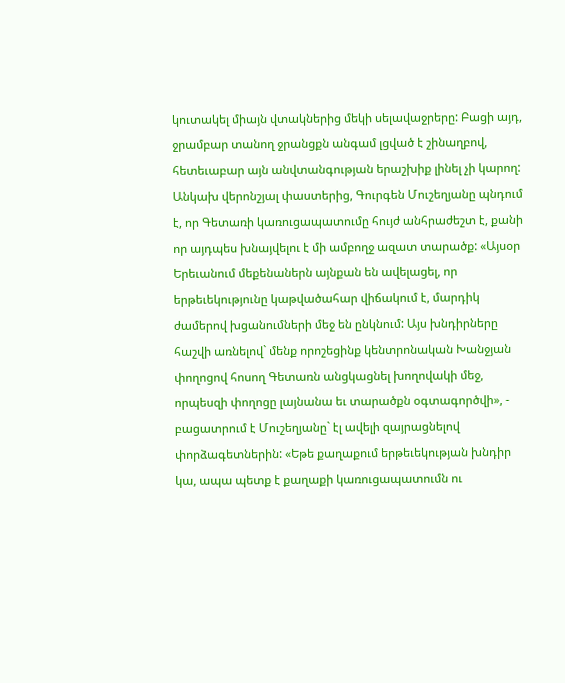կուտակել միայն վտակներից մեկի սելավաջրերը: Բացի այդ, ջրամբար տանող ջրանցքն անգամ լցված է շինաղբով, հետեւաբար այն անվտանգության երաշխիք լինել չի կարող: Անկախ վերոնշյալ փաստերից, Գուրգեն Մուշեղյանը պնդում է, որ Գետառի կառուցապատումը հույժ անհրաժեշտ է, քանի որ այդպես խնայվելու է մի ամբողջ ազատ տարածք: «Այսօր Երեւանում մեքենաներն այնքան են ավելացել, որ երթեւեկությունը կաթվածահար վիճակում է, մարդիկ ժամերով խցանումների մեջ են ընկնում: Այս խնդիրները հաշվի առնելով` մենք որոշեցինք կենտրոնական Խանջյան փողոցով հոսող Գետառն անցկացնել խողովակի մեջ, որպեսզի փողոցը լայնանա եւ տարածքն օգտագործվի», - բացատրում է Մուշեղյանը` էլ ավելի զայրացնելով փորձագետներին: «Եթե քաղաքում երթեւեկության խնդիր կա, ապա պետք է քաղաքի կառուցապատումն ու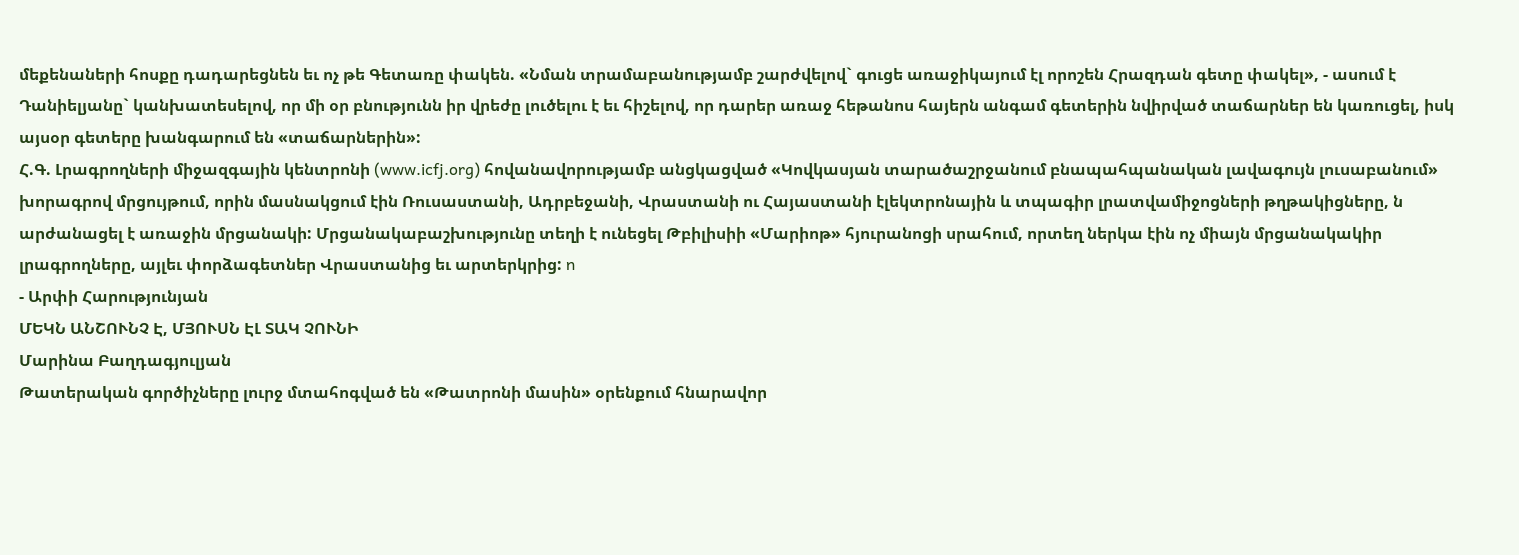մեքենաների հոսքը դադարեցնեն եւ ոչ թե Գետառը փակեն. «Նման տրամաբանությամբ շարժվելով` գուցե առաջիկայում էլ որոշեն Հրազդան գետը փակել», - ասում է Դանիելյանը` կանխատեսելով, որ մի օր բնությունն իր վրեժը լուծելու է եւ հիշելով, որ դարեր առաջ հեթանոս հայերն անգամ գետերին նվիրված տաճարներ են կառուցել, իսկ այսօր գետերը խանգարում են «տաճարներին»:
Հ.Գ. Լրագրողների միջազգային կենտրոնի (www.icfj.org) հովանավորությամբ անցկացված «Կովկասյան տարածաշրջանում բնապահպանական լավագույն լուսաբանում» խորագրով մրցույթում, որին մասնակցում էին Ռուսաստանի, Ադրբեջանի, Վրաստանի ու Հայաստանի էլեկտրոնային և տպագիր լրատվամիջոցների թղթակիցները, ն արժանացել է առաջին մրցանակի: Մրցանակաբաշխությունը տեղի է ունեցել Թբիլիսիի «Մարիոթ» հյուրանոցի սրահում, որտեղ ներկա էին ոչ միայն մրցանակակիր լրագրողները, այլեւ փորձագետներ Վրաստանից եւ արտերկրից: n
- Արփի Հարությունյան
ՄԵԿՆ ԱՆՇՈՒՆՉ Է, ՄՅՈՒՍՆ ԷԼ ՏԱԿ ՉՈՒՆԻ
Մարինա Բաղդագյուլյան
Թատերական գործիչները լուրջ մտահոգված են «Թատրոնի մասին» օրենքում հնարավոր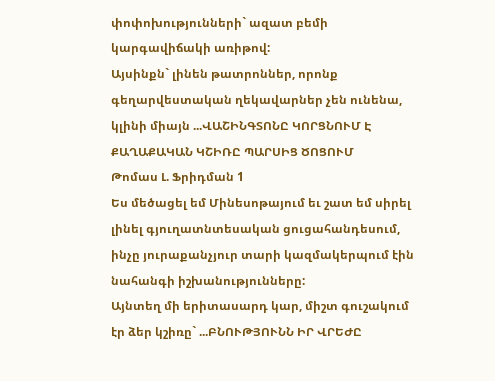փոփոխությունների` ազատ բեմի կարգավիճակի առիթով:
Այսինքն` լինեն թատրոններ, որոնք գեղարվեստական ղեկավարներ չեն ունենա, կլինի միայն ...ՎԱՇԻՆԳՏՈՆԸ ԿՈՐՑՆՈՒՄ Է ՔԱՂԱՔԱԿԱՆ ԿՇԻՌԸ ՊԱՐՍԻՑ ԾՈՑՈՒՄ
Թոմաս Լ. Ֆրիդման 1
Ես մեծացել եմ Մինեսոթայում եւ շատ եմ սիրել լինել գյուղատնտեսական ցուցահանդեսում, ինչը յուրաքանչյուր տարի կազմակերպում էին նահանգի իշխանությունները:
Այնտեղ մի երիտասարդ կար, միշտ գուշակում էր ձեր կշիռը` ...ԲՆՈՒԹՅՈՒՆՆ ԻՐ ՎՐԵԺԸ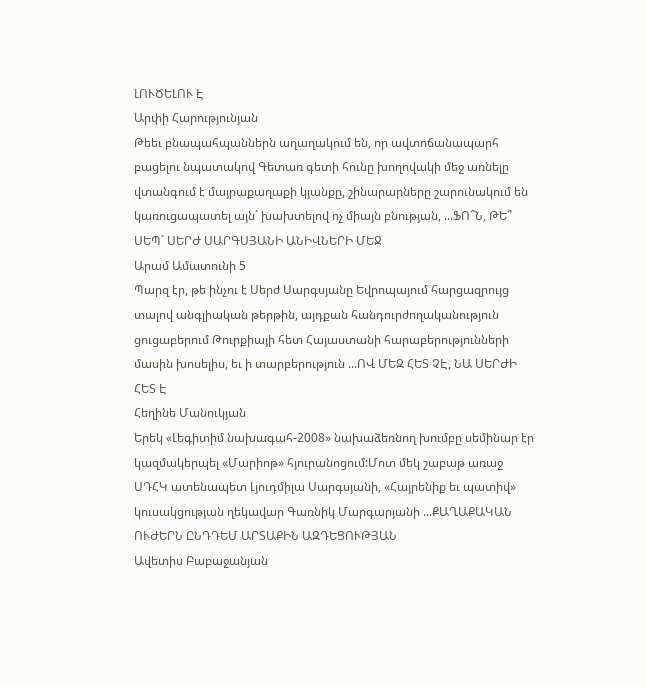ԼՈՒԾԵԼՈՒ Է
Արփի Հարությունյան
Թեեւ բնապահպաններն աղաղակում են, որ ավտոճանապարհ բացելու նպատակով Գետառ գետի հունը խողովակի մեջ առնելը վտանգում է մայրաքաղաքի կյանքը, շինարարները շարունակում են կառուցապատել այն` խախտելով ոչ միայն բնության, ...ՖՈ՞Ն, ԹԵ՞ ՍԵՊ` ՍԵՐԺ ՍԱՐԳՍՅԱՆԻ ԱՆԻՎՆԵՐԻ ՄԵՋ
Արամ Ամատունի 5
Պարզ էր, թե ինչու է Սերժ Սարգսյանը Եվրոպայում հարցազրույց տալով անգլիական թերթին, այդքան հանդուրժողականություն ցուցաբերում Թուրքիայի հետ Հայաստանի հարաբերությունների մասին խոսելիս, եւ ի տարբերություն ...ՈՎ ՄԵԶ ՀԵՏ ՉԷ, ՆԱ ՍԵՐԺԻ ՀԵՏ Է
Հեղինե Մանուկյան
Երեկ «Լեգիտիմ նախագահ-2008» նախաձեռնող խումբը սեմինար էր կազմակերպել «Մարիոթ» հյուրանոցում:Մոտ մեկ շաբաթ առաջ ՍԴՀԿ ատենապետ Լյուդմիլա Սարգսյանի, «Հայրենիք եւ պատիվ» կուսակցության ղեկավար Գառնիկ Մարգարյանի ...ՔԱՂԱՔԱԿԱՆ ՈՒԺԵՐՆ ԸՆԴԴԵՄ ԱՐՏԱՔԻՆ ԱԶԴԵՑՈՒԹՅԱՆ
Ավետիս Բաբաջանյան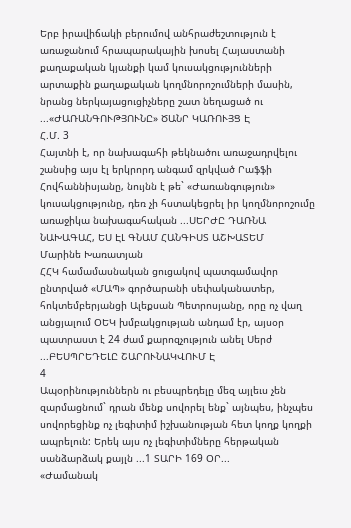Երբ իրավիճակի բերումով անհրաժեշտություն է առաջանում հրապարակային խոսել Հայաստանի քաղաքական կյանքի կամ կուսակցությունների արտաքին քաղաքական կողմնորոշումների մասին, նրանց ներկայացուցիչները շատ նեղացած ու ...«ԺԱՌԱՆԳՈՒԹՅՈՒՆԸ» ԾԱՆՐ ԿԱՌՈՒՅՑ Է
Հ.Մ. 3
Հայտնի է, որ նախագահի թեկնածու առաջադրվելու շանսից այս էլ երկրորդ անգամ զրկված Րաֆֆի Հովհաննիսյանը, նույնն է թե` «Ժառանգություն» կուսակցությունը, դեռ չի հստակեցրել իր կողմնորոշումը առաջիկա նախագահական ...ՍԵՐԺԸ ԴԱՌՆԱ ՆԱԽԱԳԱՀ, ԵՍ ԷԼ ԳՆԱՄ ՀԱՆԳԻՍՏ ԱՇԽԱՏԵՄ
Մարինե Խառատյան
ՀՀԿ համամասնական ցուցակով պատգամավոր ընտրված «ՄԱՊ» գործարանի սեփականատեր, հոկտեմբերյանցի Ալեքսան Պետրոսյանը, որը ոչ վաղ անցյալում ՕԵԿ խմբակցության անդամ էր, այսօր պատրաստ է 24 ժամ քարոզչություն անել Սերժ ...ԲԵՍՊՐԵԴԵԼԸ ՇԱՐՈՒՆԱԿՎՈՒՄ Է
4
Ապօրինություններն ու բեսպրեդելը մեզ այլեւս չեն զարմացնում` դրան մենք սովորել ենք` այնպես, ինչպես սովորեցինք ոչ լեգիտիմ իշխանության հետ կողք կողքի ապրելուն: Երեկ այս ոչ լեգիտիմները հերթական սանձարձակ քայլն ...1 ՏԱՐԻ 169 ՕՐ...
«Ժամանակ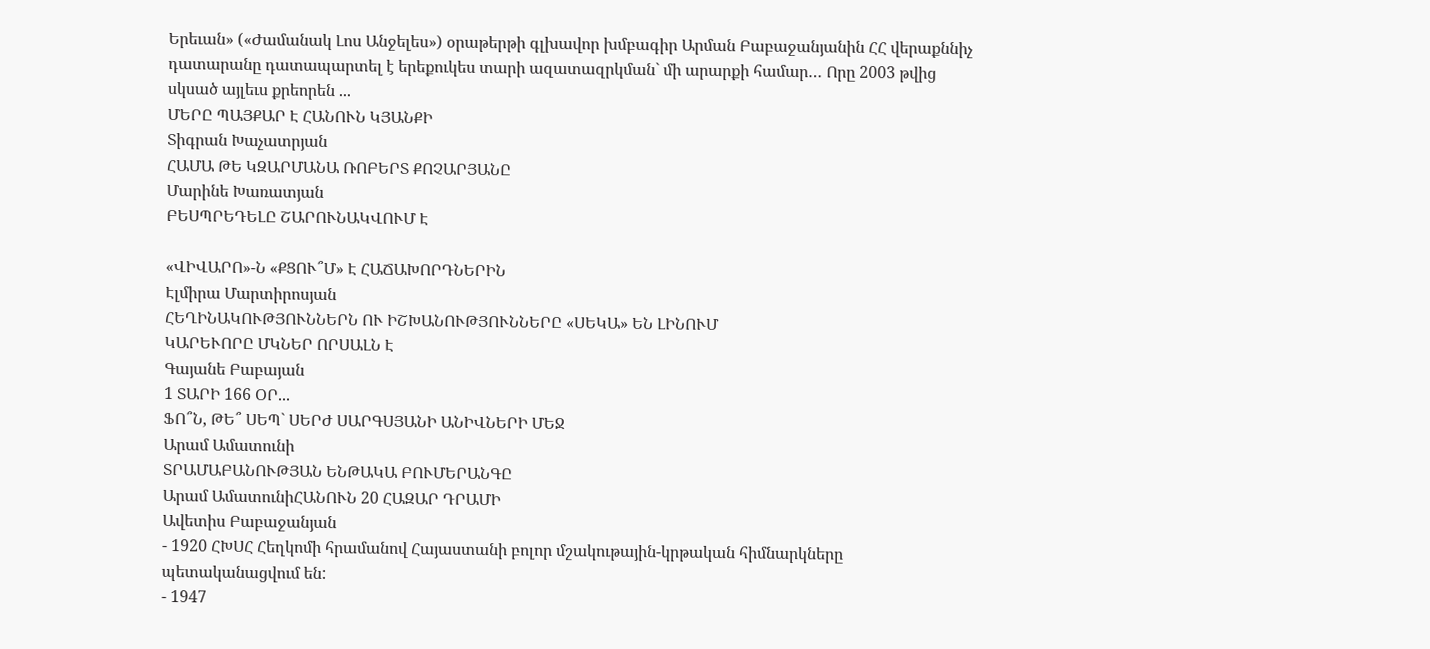Երեւան» («Ժամանակ Լոս Անջելես») օրաթերթի գլխավոր խմբագիր Արման Բաբաջանյանին ՀՀ վերաքննիչ դատարանը դատապարտել է երեքուկես տարի ազատազրկման` մի արարքի համար… Որը 2003 թվից սկսած այլեւս քրեորեն ...
ՄԵՐԸ ՊԱՅՔԱՐ Է ՀԱՆՈՒՆ ԿՅԱՆՔԻ
Տիգրան Խաչատրյան
ՀԱՄԱ ԹԵ ԿԶԱՐՄԱՆԱ ՌՈԲԵՐՏ ՔՈՉԱՐՅԱՆԸ
Մարինե Խառատյան
ԲԵՍՊՐԵԴԵԼԸ ՇԱՐՈՒՆԱԿՎՈՒՄ Է

«ՎԻՎԱՐՈ»-Ն «ՔՑՈՒ՞Մ» Է ՀԱՃԱԽՈՐԴՆԵՐԻՆ
Էլմիրա Մարտիրոսյան
ՀԵՂԻՆԱԿՈՒԹՅՈՒՆՆԵՐՆ ՈՒ ԻՇԽԱՆՈՒԹՅՈՒՆՆԵՐԸ «ՍԵԿԱ» ԵՆ ԼԻՆՈՒՄ
ԿԱՐԵՒՈՐԸ ՄԿՆԵՐ ՈՐՍԱԼՆ Է
Գայանե Բաբայան
1 ՏԱՐԻ 166 ՕՐ...
ՖՈ՞Ն, ԹԵ՞ ՍԵՊ` ՍԵՐԺ ՍԱՐԳՍՅԱՆԻ ԱՆԻՎՆԵՐԻ ՄԵՋ
Արամ Ամատունի
ՏՐԱՄԱԲԱՆՈՒԹՅԱՆ ԵՆԹԱԿԱ ԲՈՒՄԵՐԱՆԳԸ
Արամ ԱմատունիՀԱՆՈՒՆ 20 ՀԱԶԱՐ ԴՐԱՄԻ
Ավետիս Բաբաջանյան
- 1920 ՀԽՍՀ Հեղկոմի հրամանով Հայաստանի բոլոր մշակութային-կրթական հիմնարկները պետականացվում են:
- 1947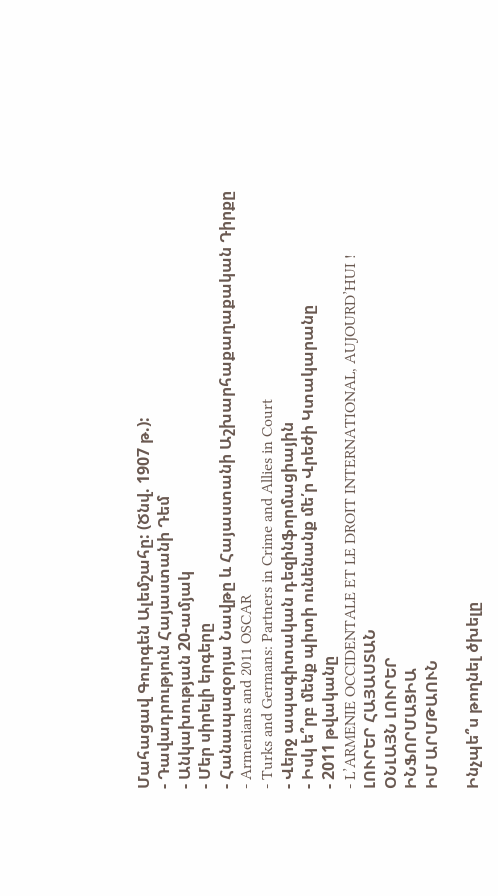Մահացավ Գուրգեն Ալեմշահը: (Ծնվ. 1907 թ.):
- Դավադրություն Հայաստանի Դեմ
- Անկախության 20-ամյակ
- Մեր սիրելի երգերը
- Հանապազօրյա Նավթը և Հայաստանի Աշխարհաքաղաքական Դիրքը
- Armenians and 2011 OSCAR
- Turks and Germans: Partners in Crime and Allies in Court
- Վերջ ապագիտական դեզինֆորմացիային
- Իսկ ե՞րբ մենք պիտի ունենանք մե՛ր Վրեժի Կտակարանը
- 2011 թվականը
- L’ARMENIE OCCIDENTALE ET LE DROIT INTERNATIONAL, AUJOURD’HUI !
ԼՈՒՐԵՐ ՀԱՅԱՍՏԱՆ
ՕՆԼԱՅՆ ԼՈՒՐԵՐ
ԻՆՖՈՐՄԱՑԻԱ
ԻՄ ԱՐՄԹԱՈՒՆ

Ինչպե՞ս թողնել ծխելը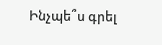Ինչպե՞ս գրել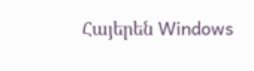Հայերեն Windows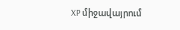XP միջավայրում